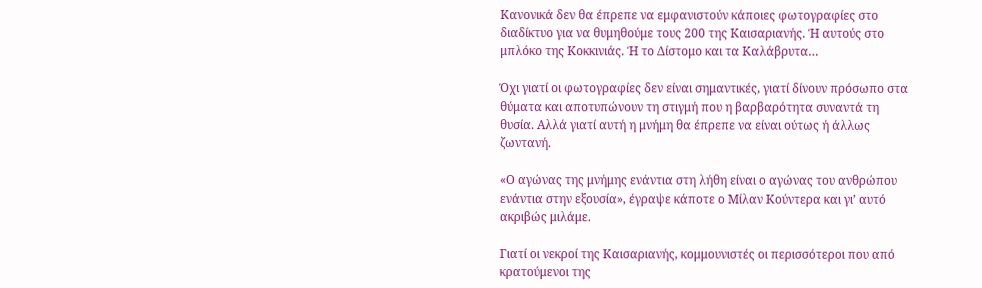Κανονικά δεν θα έπρεπε να εμφανιστούν κάποιες φωτογραφίες στο διαδίκτυο για να θυμηθούμε τους 200 της Καισαριανής. Ή αυτούς στο μπλόκο της Κοκκινιάς. Ή το Δίστομο και τα Καλάβρυτα…

Όχι γιατί οι φωτογραφίες δεν είναι σημαντικές, γιατί δίνουν πρόσωπο στα θύματα και αποτυπώνουν τη στιγμή που η βαρβαρότητα συναντά τη θυσία. Αλλά γιατί αυτή η μνήμη θα έπρεπε να είναι ούτως ή άλλως ζωντανή.

«Ο αγώνας της μνήμης ενάντια στη λήθη είναι ο αγώνας του ανθρώπου ενάντια στην εξουσία», έγραψε κάποτε ο Μίλαν Κούντερα και γι’ αυτό ακριβώς μιλάμε.

Γιατί οι νεκροί της Καισαριανής, κομμουνιστές οι περισσότεροι που από κρατούμενοι της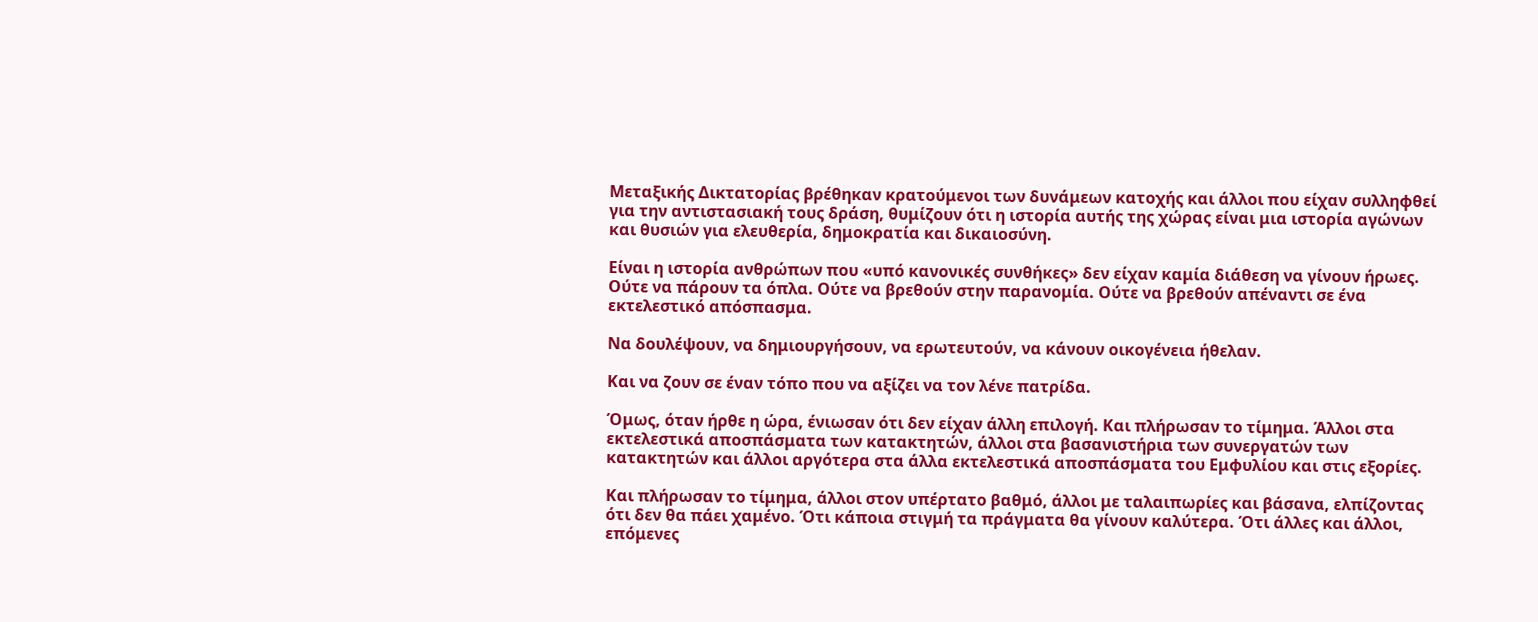Μεταξικής Δικτατορίας βρέθηκαν κρατούμενοι των δυνάμεων κατοχής και άλλοι που είχαν συλληφθεί για την αντιστασιακή τους δράση, θυμίζουν ότι η ιστορία αυτής της χώρας είναι μια ιστορία αγώνων και θυσιών για ελευθερία, δημοκρατία και δικαιοσύνη.

Είναι η ιστορία ανθρώπων που «υπό κανονικές συνθήκες» δεν είχαν καμία διάθεση να γίνουν ήρωες. Ούτε να πάρουν τα όπλα. Ούτε να βρεθούν στην παρανομία. Ούτε να βρεθούν απέναντι σε ένα εκτελεστικό απόσπασμα.

Να δουλέψουν, να δημιουργήσουν, να ερωτευτούν, να κάνουν οικογένεια ήθελαν.

Και να ζουν σε έναν τόπο που να αξίζει να τον λένε πατρίδα.

Όμως, όταν ήρθε η ώρα, ένιωσαν ότι δεν είχαν άλλη επιλογή. Και πλήρωσαν το τίμημα. Άλλοι στα εκτελεστικά αποσπάσματα των κατακτητών, άλλοι στα βασανιστήρια των συνεργατών των κατακτητών και άλλοι αργότερα στα άλλα εκτελεστικά αποσπάσματα του Εμφυλίου και στις εξορίες.

Και πλήρωσαν το τίμημα, άλλοι στον υπέρτατο βαθμό, άλλοι με ταλαιπωρίες και βάσανα, ελπίζοντας ότι δεν θα πάει χαμένο. Ότι κάποια στιγμή τα πράγματα θα γίνουν καλύτερα. Ότι άλλες και άλλοι, επόμενες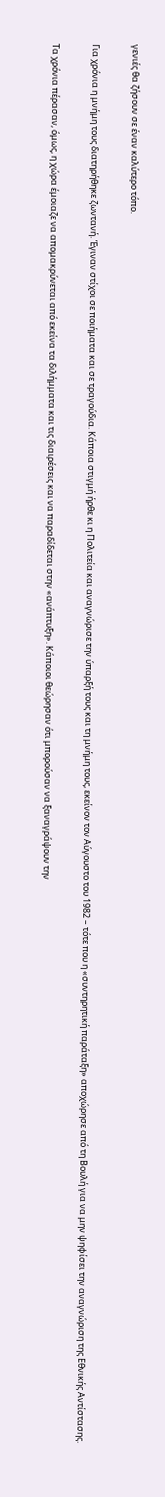γενιές θα ζήσουν σε έναν καλύτερο τόπο.

Για χρόνια η μνήμη τους διατηρήθηκε ζωντανή. Έγιναν στίχοι σε ποιήματα και σε τραγούδια. Κάποια στιγμή ήρθε κι η Πολιτεία και αναγνώρισε την ύπαρξή τους και τη μνήμη τους, εκείνον τον Αύγουστο του 1982 – τότε που η «συντηρητική παράταξη» αποχώρησε από τη Βουλή για να μην ψηφίσει την αναγνώριση της Εθνικής Αντίστασης.

Τα χρόνια πέρασαν, όμως, η χώρα έμοιαζε να απομακρύνεται από εκείνα τα διλήμματα και τις διαιρέσεις και να παραδίδεται στην «ανάπτυξη». Κάποιοι θεώρησαν ότι μπορούσαν να ξαναγράψουν την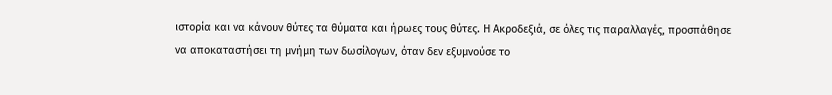ιστορία και να κάνουν θύτες τα θύματα και ήρωες τους θύτες. Η Ακροδεξιά, σε όλες τις παραλλαγές, προσπάθησε να αποκαταστήσει τη μνήμη των δωσίλογων, όταν δεν εξυμνούσε το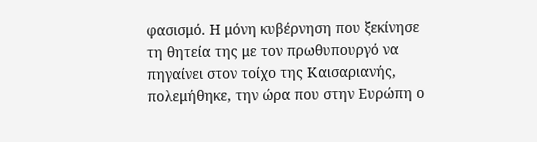φασισμό. Η μόνη κυβέρνηση που ξεκίνησε τη θητεία της με τον πρωθυπουργό να πηγαίνει στον τοίχο της Καισαριανής, πολεμήθηκε, την ώρα που στην Ευρώπη ο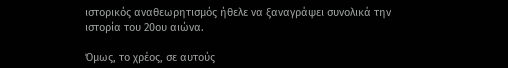ιστορικός αναθεωρητισμός ήθελε να ξαναγράψει συνολικά την ιστορία του 20ου αιώνα.

Όμως, το χρέος, σε αυτούς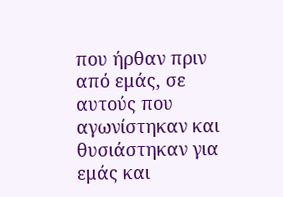που ήρθαν πριν από εμάς, σε αυτούς που αγωνίστηκαν και θυσιάστηκαν για εμάς και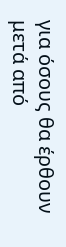για όσους θα έρθουν μετά από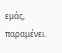εμάς, παραμένει.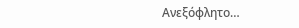Ανεξόφλητο…